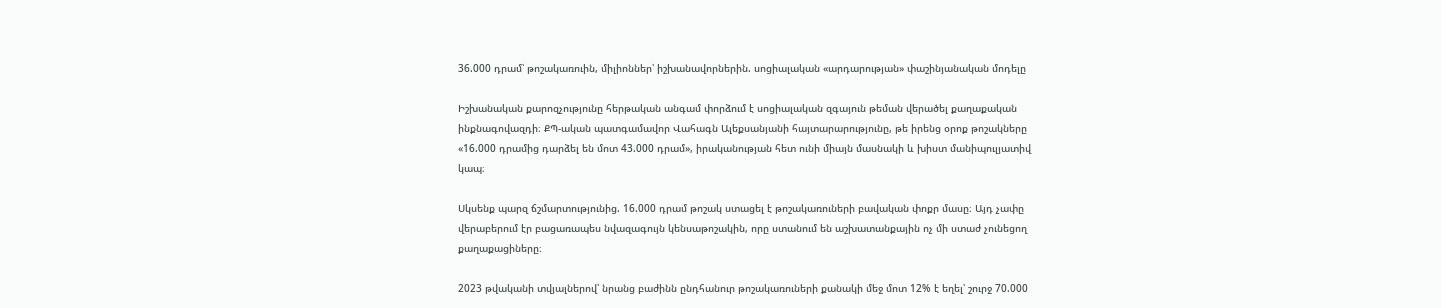36.000 դրամ՝ թոշակառուին, միլիոններ՝ իշխանավորներին. սոցիալական «արդարության» փաշինյանական մոդելը

Իշխանական քարոզչությունը հերթական անգամ փորձում է սոցիալական զգայուն թեման վերածել քաղաքական ինքնագովազդի։ ՔՊ-ական պատգամավոր Վահագն Ալեքսանյանի հայտարարությունը, թե իրենց օրոք թոշակները «16.000 դրամից դարձել են մոտ 43.000 դրամ», իրականության հետ ունի միայն մասնակի և խիստ մանիպուլյատիվ կապ։

Սկսենք պարզ ճշմարտությունից. 16.000 դրամ թոշակ ստացել է թոշակառուների բավական փոքր մասը։ Այդ չափը վերաբերում էր բացառապես նվազագույն կենսաթոշակին, որը ստանում են աշխատանքային ոչ մի ստաժ չունեցող քաղաքացիները։

2023 թվականի տվյալներով՝ նրանց բաժինն ընդհանուր թոշակառուների քանակի մեջ մոտ 12% է եղել՝ շուրջ 70.000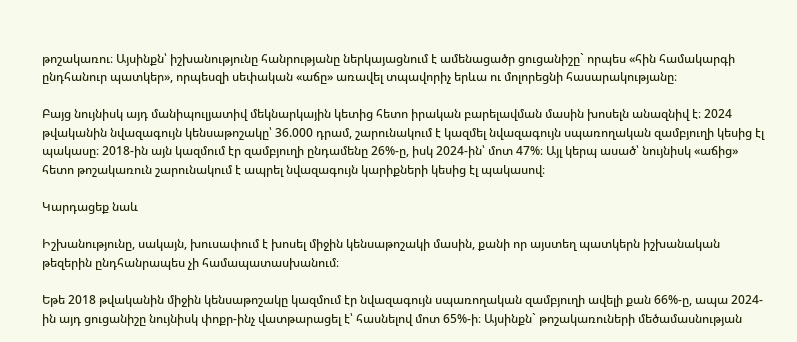թոշակառու։ Այսինքն՝ իշխանությունը հանրությանը ներկայացնում է ամենացածր ցուցանիշը` որպես «հին համակարգի ընդհանուր պատկեր», որպեսզի սեփական «աճը» առավել տպավորիչ երևա ու մոլորեցնի հասարակությանը։

Բայց նույնիսկ այդ մանիպուլյատիվ մեկնարկային կետից հետո իրական բարելավման մասին խոսելն անազնիվ է։ 2024 թվականին նվազագույն կենսաթոշակը՝ 36.000 դրամ, շարունակում է կազմել նվազագույն սպառողական զամբյուղի կեսից էլ պակասը։ 2018-ին այն կազմում էր զամբյուղի ընդամենը 26%-ը, իսկ 2024-ին՝ մոտ 47%։ Այլ կերպ ասած՝ նույնիսկ «աճից» հետո թոշակառուն շարունակում է ապրել նվազագույն կարիքների կեսից էլ պակասով։

Կարդացեք նաև

Իշխանությունը, սակայն, խուսափում է խոսել միջին կենսաթոշակի մասին, քանի որ այստեղ պատկերն իշխանական թեզերին ընդհանրապես չի համապատասխանում։

Եթե 2018 թվականին միջին կենսաթոշակը կազմում էր նվազագույն սպառողական զամբյուղի ավելի քան 66%-ը, ապա 2024-ին այդ ցուցանիշը նույնիսկ փոքր-ինչ վատթարացել է՝ հասնելով մոտ 65%-ի։ Այսինքն` թոշակառուների մեծամասնության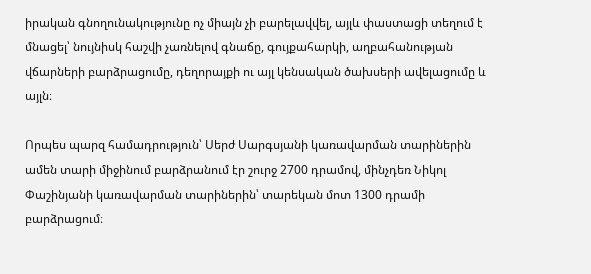իրական գնողունակությունը ոչ միայն չի բարելավվել, այլև փաստացի տեղում է մնացել՝ նույնիսկ հաշվի չառնելով գնաճը, գույքահարկի, աղբահանության վճարների բարձրացումը, դեղորայքի ու այլ կենսական ծախսերի ավելացումը և այլն։

Որպես պարզ համադրություն՝ Սերժ Սարգսյանի կառավարման տարիներին ամեն տարի միջինում բարձրանում էր շուրջ 2700 դրամով, մինչդեռ Նիկոլ Փաշինյանի կառավարման տարիներին՝ տարեկան մոտ 1300 դրամի բարձրացում։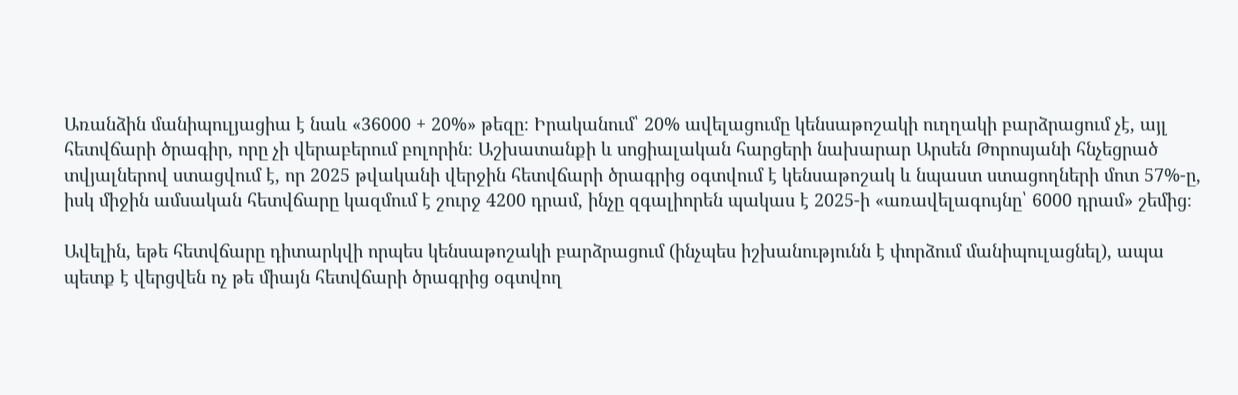Առանձին մանիպուլյացիա է նաև «36000 + 20%» թեզը։ Իրականում՝ 20% ավելացումը կենսաթոշակի ուղղակի բարձրացում չէ, այլ հետվճարի ծրագիր, որը չի վերաբերում բոլորին։ Աշխատանքի և սոցիալական հարցերի նախարար Արսեն Թորոսյանի հնչեցրած տվյալներով ստացվում է, որ 2025 թվականի վերջին հետվճարի ծրագրից օգտվում է կենսաթոշակ և նպաստ ստացողների մոտ 57%-ը, իսկ միջին ամսական հետվճարը կազմում է շուրջ 4200 դրամ, ինչը զգալիորեն պակաս է 2025-ի «առավելագույնը՝ 6000 դրամ» շեմից։

Ավելին, եթե հետվճարը դիտարկվի որպես կենսաթոշակի բարձրացում (ինչպես իշխանությունն է փորձում մանիպուլացնել), ապա պետք է վերցվեն ոչ թե միայն հետվճարի ծրագրից օգտվող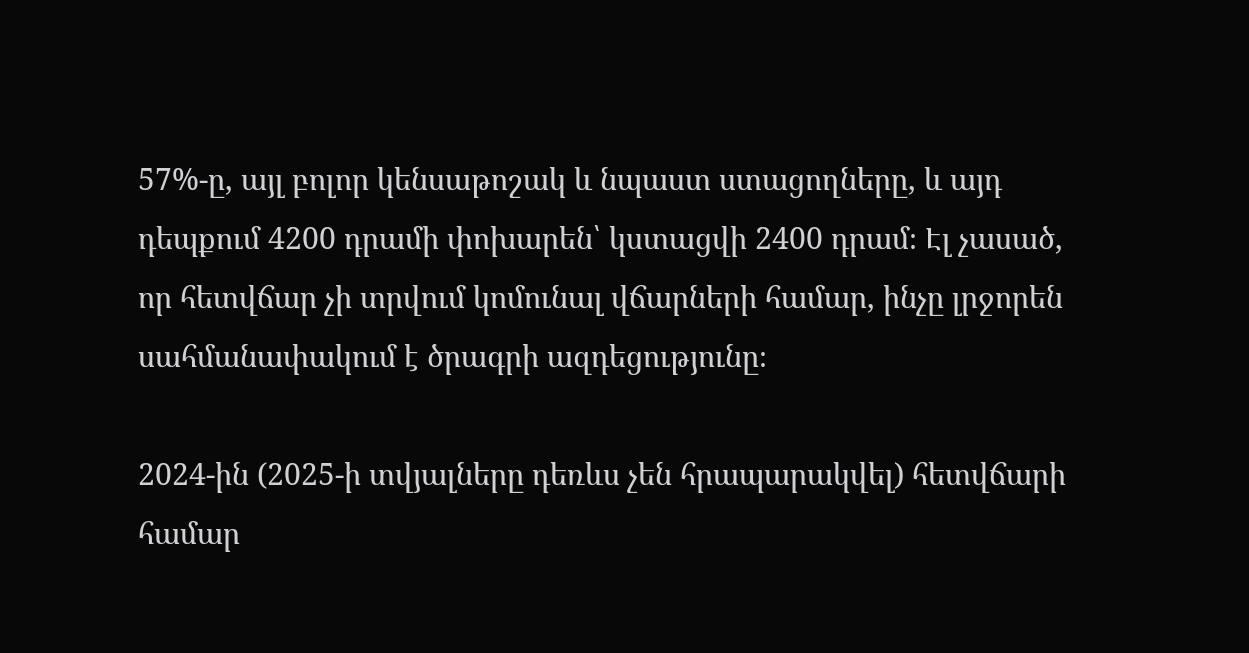57%-ը, այլ բոլոր կենսաթոշակ և նպաստ ստացողները, և այդ դեպքում 4200 դրամի փոխարեն՝ կստացվի 2400 դրամ։ Էլ չասած, որ հետվճար չի տրվում կոմունալ վճարների համար, ինչը լրջորեն սահմանափակում է ծրագրի ազդեցությունը։

2024-ին (2025-ի տվյալները դեռևս չեն հրապարակվել) հետվճարի համար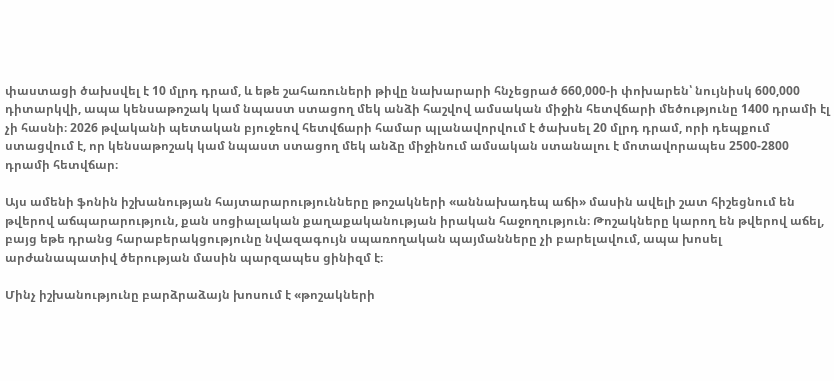փաստացի ծախսվել է 10 մլրդ դրամ, և եթե շահառուների թիվը նախարարի հնչեցրած 660,000-ի փոխարեն՝ նույնիսկ 600,000 դիտարկվի, ապա կենսաթոշակ կամ նպաստ ստացող մեկ անձի հաշվով ամսական միջին հետվճարի մեծությունը 1400 դրամի էլ չի հասնի։ 2026 թվականի պետական բյուջեով հետվճարի համար պլանավորվում է ծախսել 20 մլրդ դրամ, որի դեպքում ստացվում է, որ կենսաթոշակ կամ նպաստ ստացող մեկ անձը միջինում ամսական ստանալու է մոտավորապես 2500-2800 դրամի հետվճար։

Այս ամենի ֆոնին իշխանության հայտարարությունները թոշակների «աննախադեպ աճի» մասին ավելի շատ հիշեցնում են թվերով աճպարարություն, քան սոցիալական քաղաքականության իրական հաջողություն։ Թոշակները կարող են թվերով աճել, բայց եթե դրանց հարաբերակցությունը նվազագույն սպառողական պայմանները չի բարելավում, ապա խոսել արժանապատիվ ծերության մասին պարզապես ցինիզմ է։

Մինչ իշխանությունը բարձրաձայն խոսում է «թոշակների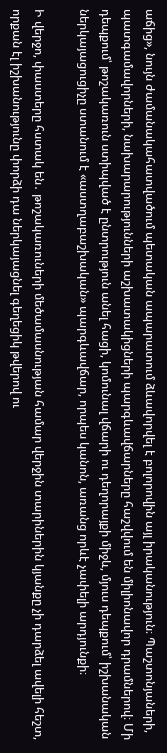աճից», նույն ժամանակահատվածում պետական ապարատում ձևավորվել է բոլորովին այլ իրականություն։ Պաշտոնյաների, պատգամավորների, նախարարությունների աշխատակիցների պարգևավճարները հաշվվում են միլիոնավոր դրամներով։ Մի դեպքում՝ թոշակառուն ստիպված է ընտրություն անել հացի, կոմունալ վճարի ու դեղորայքի միջև, մյուս դեպքում՝ իշխանական ներկայացուցիչը ստանում է «աստղաբաշխական» պարգևավճար, որպես կանոն, առանց որևէ չափելի արդյունքի։

Ի վերջո, փաստերը հստակ են․ թոշակառուների մեծամասնության համար վերջին տարիներին կյանքը չի դարձել ավելի հեշտ, որքան էլ իշխանությունը փորձի դա ներկայացնել գեղեցիկ թվերով ու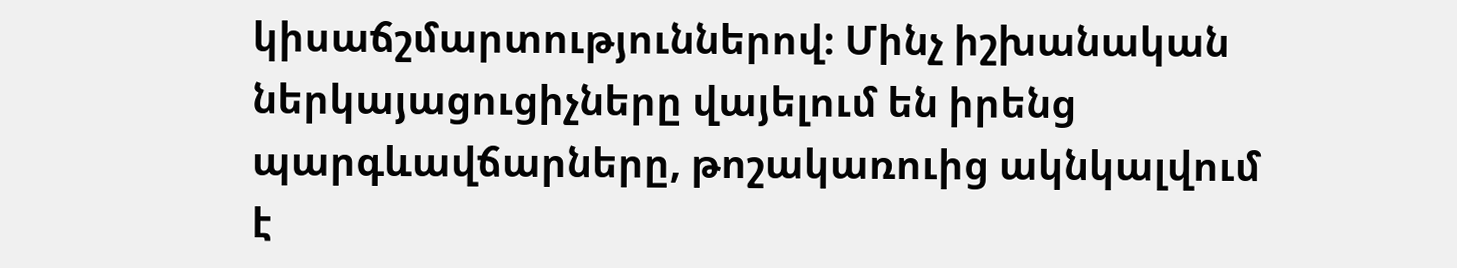կիսաճշմարտություններով։ Մինչ իշխանական ներկայացուցիչները վայելում են իրենց պարգևավճարները, թոշակառուից ակնկալվում է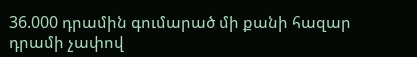36.000 դրամին գումարած մի քանի հազար դրամի չափով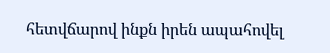հետվճարով ինքն իրեն ապահովել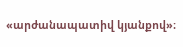«արժանապատիվ կյանքով»։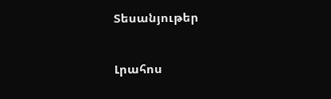Տեսանյութեր

Լրահոս